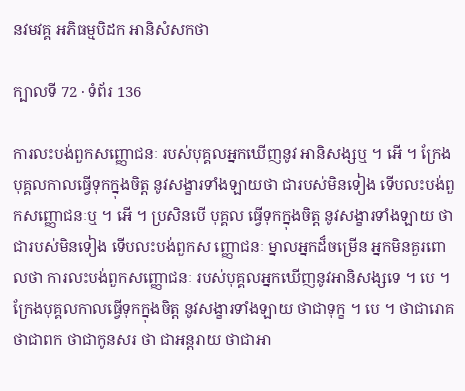នវមវគ្គ អភិធម្មបិដក អានិសំសកថា

ក្បាលទី 72 · ទំព័រ 136

ការលះបង់ពួកសញ្ញោជនៈ របស់បុគ្គលអ្នកឃើញនូវ អានិសង្សឬ ។ អើ ។ ក្រែងបុគ្គលកាលធ្វើទុកក្នុងចិត្ត នូវសង្ខារទាំងឡាយថា ជារបស់មិនទៀង ទើបលះបង់ពួកសញ្ញោជនៈឬ ។ អើ ។ ប្រសិនបើ បុគ្គល ធ្វើទុកក្នុងចិត្ត នូវសង្ខារទាំងឡាយ ថាជារបស់មិនទៀង ទើបលះបង់ពួកស ញ្ញោជនៈ ម្នាលអ្នកដ៏ចម្រើន អ្នកមិនគួរពោលថា ការលះបង់ពួកសញ្ញោជនៈ របស់បុគ្គលអ្នកឃើញនូវអានិសង្សទេ ។ បេ ។ ក្រែងបុគ្គលកាលធ្វើទុកក្នុងចិត្ត នូវសង្ខារទាំងឡាយ ថាជាទុក្ខ ។ បេ ។ ថាជារោគ ថាជាពក ថាជាកូនសរ ថា ជាអន្តរាយ ថាជាអា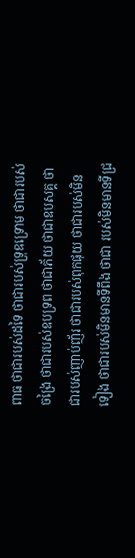ពាធ ថាជារបស់ដទៃ ថាជារបស់ទ្រុឌទ្រោម ថាជារបស់ ចង្រៃ ថាជារបស់ឧបទ្រព ថាជាភ័យ ថាជាឧបសគ្គ ថាជារបស់ញាប់ញ័រ ថាជារបស់ពុកផុយ ថាជារបស់មិនទៀង ថាជារបស់មិនមានទីពឹង ថាជា របស់មិនមានទីជ្រ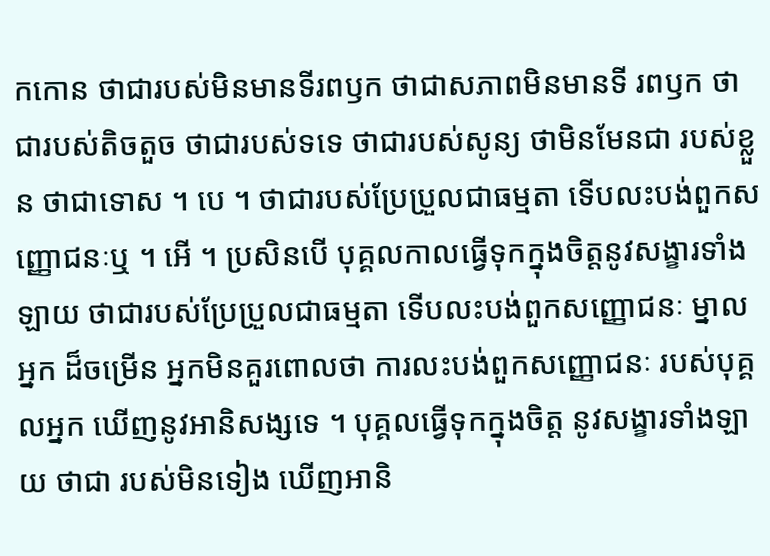កកោន ថាជារបស់មិនមានទីរពឫក ថាជាសភាពមិនមានទី រពឫក ថាជារបស់តិចតួច ថាជារបស់ទទេ ថាជារបស់សូន្យ ថាមិនមែនជា របស់ខ្លួន ថាជាទោស ។ បេ ។ ថាជារបស់ប្រែប្រួលជាធម្មតា ទើបលះបង់ពួកស ញ្ញោជនៈឬ ។ អើ ។ ប្រសិនបើ បុគ្គលកាលធ្វើទុកក្នុងចិត្តនូវសង្ខារទាំងឡាយ ថាជារបស់ប្រែប្រួលជាធម្មតា ទើបលះបង់ពួកសញ្ញោជនៈ ម្នាលអ្នក ដ៏ចម្រើន អ្នកមិនគួរពោលថា ការលះបង់ពួកសញ្ញោជនៈ របស់បុគ្គលអ្នក ឃើញនូវអានិសង្សទេ ។ បុគ្គលធ្វើទុកក្នុងចិត្ត នូវសង្ខារទាំងឡាយ ថាជា របស់មិនទៀង ឃើញអានិ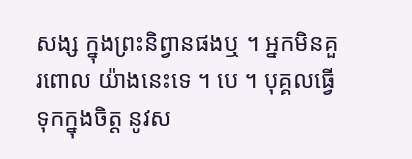សង្ស ក្នុងព្រះនិព្វានផងឬ ។ អ្នកមិនគួរពោល យ៉ាងនេះទេ ។ បេ ។ បុគ្គលធ្វើទុកក្នុងចិត្ត នូវស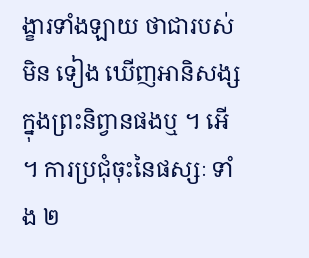ង្ខារទាំងឡាយ ថាជារបស់មិន ទៀង ឃើញអានិសង្ស ក្នុងព្រះនិព្វានផងឬ ។ អើ ។ ការប្រជុំចុះនៃផស្សៈ ទាំង ២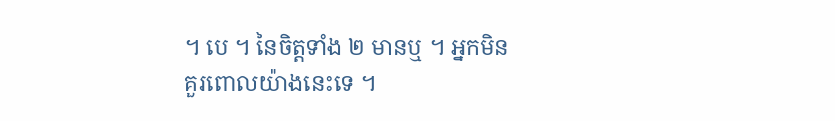។ បេ ។ នៃចិត្តទាំង ២ មានឬ ។ អ្នកមិនគួរពោលយ៉ាងនេះទេ ។